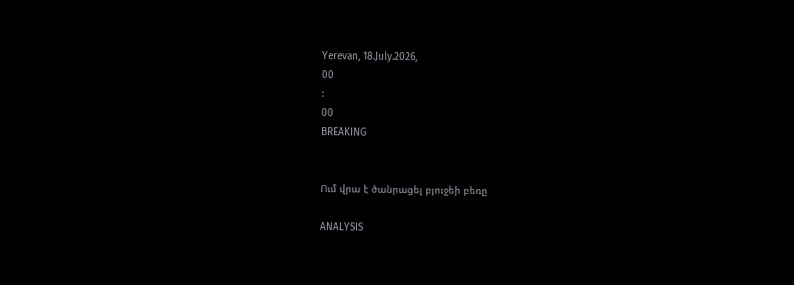Yerevan, 18.July.2026,
00
:
00
BREAKING


Ում վրա է ծանրացել բյուջեի բեռը

ANALYSIS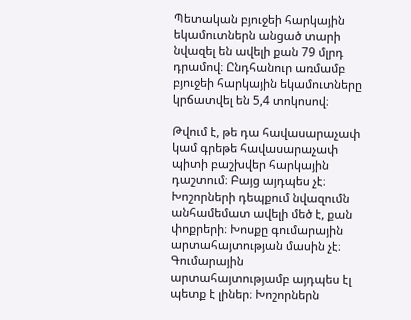Պետական բյուջեի հարկային եկամուտներն անցած տարի նվազել են ավելի քան 79 մլրդ դրամով։ Ընդհանուր առմամբ բյուջեի հարկային եկամուտները կրճատվել են 5,4 տոկոսով։

Թվում է, թե դա հավասարաչափ կամ գրեթե հավասարաչափ պիտի բաշխվեր հարկային դաշտում։ Բայց այդպես չէ։ Խոշորների դեպքում նվազումն անհամեմատ ավելի մեծ է, քան փոքրերի։ Խոսքը գումարային արտահայտության մասին չէ։ Գումարային արտահայտությամբ այդպես էլ պետք է լիներ։ Խոշորներն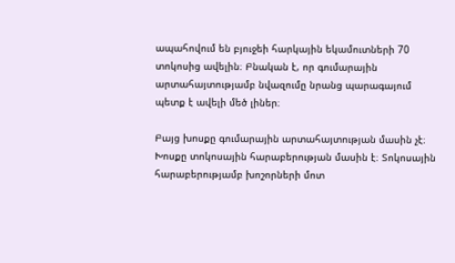ապահովում են բյուջեի հարկային եկամուտների 70 տոկոսից ավելին։ Բնական է, որ գումարային արտահայտությամբ նվազումը նրանց պարագայում պետք է ավելի մեծ լիներ։

Բայց խոսքը գումարային արտահայտության մասին չէ։ Խոսքը տոկոսային հարաբերության մասին է։ Տոկոսային հարաբերությամբ խոշորների մոտ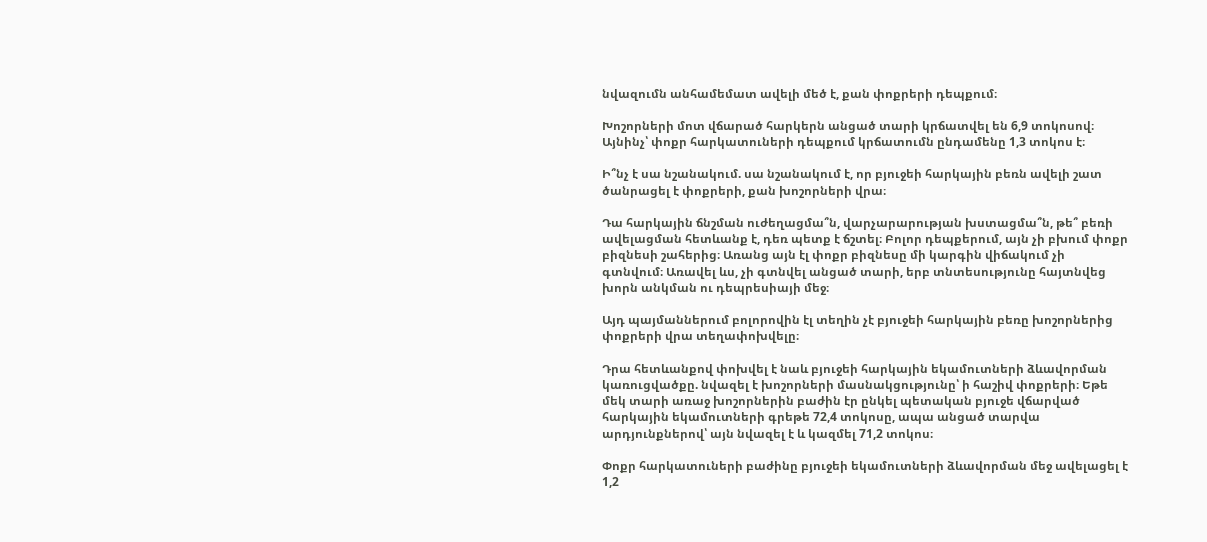նվազումն անհամեմատ ավելի մեծ է, քան փոքրերի դեպքում։

Խոշորների մոտ վճարած հարկերն անցած տարի կրճատվել են 6,9 տոկոսով։ Այնինչ՝ փոքր հարկատուների դեպքում կրճատումն ընդամենը 1,3 տոկոս է։

Ի՞նչ է սա նշանակում. սա նշանակում է, որ բյուջեի հարկային բեռն ավելի շատ ծանրացել է փոքրերի, քան խոշորների վրա։

Դա հարկային ճնշման ուժեղացմա՞ն, վարչարարության խստացմա՞ն, թե՞ բեռի ավելացման հետևանք է, դեռ պետք է ճշտել։ Բոլոր դեպքերում, այն չի բխում փոքր բիզնեսի շահերից։ Առանց այն էլ փոքր բիզնեսը մի կարգին վիճակում չի գտնվում։ Առավել ևս, չի գտնվել անցած տարի, երբ տնտեսությունը հայտնվեց խորն անկման ու դեպրեսիայի մեջ։

Այդ պայմաններում բոլորովին էլ տեղին չէ բյուջեի հարկային բեռը խոշորներից փոքրերի վրա տեղափոխվելը։

Դրա հետևանքով փոխվել է նաև բյուջեի հարկային եկամուտների ձևավորման կառուցվածքը. նվազել է խոշորների մասնակցությունը՝ ի հաշիվ փոքրերի։ Եթե մեկ տարի առաջ խոշորներին բաժին էր ընկել պետական բյուջե վճարված հարկային եկամուտների գրեթե 72,4 տոկոսը, ապա անցած տարվա արդյունքներով՝ այն նվազել է և կազմել 71,2 տոկոս։

Փոքր հարկատուների բաժինը բյուջեի եկամուտների ձևավորման մեջ ավելացել է 1,2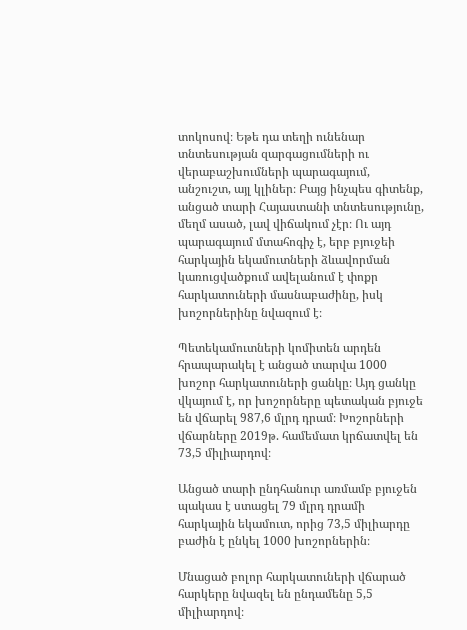տոկոսով։ Եթե դա տեղի ունենար տնտեսության զարգացումների ու վերաբաշխումների պարագայում, անշուշտ, այլ կլիներ։ Բայց ինչպես գիտենք, անցած տարի Հայաստանի տնտեսությունը, մեղմ ասած, լավ վիճակում չէր։ Ու այդ պարագայում մտահոգիչ է, երբ բյուջեի հարկային եկամուտների ձևավորման կառուցվածքում ավելանում է փոքր հարկատուների մասնաբաժինը, իսկ խոշորներինը նվազում է։

Պետեկամուտների կոմիտեն արդեն հրապարակել է անցած տարվա 1000 խոշոր հարկատուների ցանկը։ Այդ ցանկը վկայում է, որ խոշորները պետական բյուջե են վճարել 987,6 մլրդ դրամ։ Խոշորների վճարները 2019թ. համեմատ կրճատվել են 73,5 միլիարդով։

Անցած տարի ընդհանուր առմամբ բյուջեն պակաս է ստացել 79 մլրդ դրամի հարկային եկամուտ, որից 73,5 միլիարդը բաժին է ընկել 1000 խոշորներին։

Մնացած բոլոր հարկատուների վճարած հարկերը նվազել են ընդամենը 5,5 միլիարդով։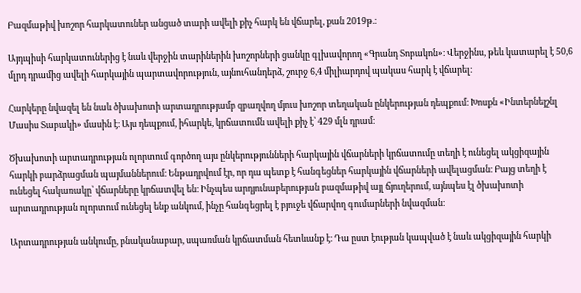Բազմաթիվ խոշոր հարկատուներ անցած տարի ավելի քիչ հարկ են վճարել, քան 2019թ.։

Այդպիսի հարկատուներից է նաև վերջին տարիներին խոշորների ցանկը գլխավորող «Գրանդ Տոբակոն»։ Վերջինս, թեև կատարել է 50,6 մլրդ դրամից ավելի հարկային պարտավորություն, այնուհանդերձ, շուրջ 6,4 միլիարդով պակաս հարկ է վճարել։

Հարկերը նվազել են նաև ծխախոտի արտադրությամբ զբաղվող մյուս խոշոր տեղական ընկերության դեպքում։ Խոսքն «Ինտերնեյշնլ Մասիս Տաբակի» մասին է։ Այս դեպքում, իհարկե, կրճատումն ավելի քիչ է՝ 429 մլն դրամ։

Ծխախոտի արտադրության ոլորտում գործող այս ընկերությունների հարկային վճարների կրճատումը տեղի է ունեցել ակցիզային հարկի բարձրացման պայմաններում։ Ենթադրվում էր, որ դա պետք է հանգեցներ հարկային վճարների ավելացման։ Բայց տեղի է ունեցել հակառակը՝ վճարները կրճատվել են։ Ինչպես արդյունաբերության բազմաթիվ այլ ճյուղերում, այնպես էլ ծխախոտի արտադրության ոլորտում ունեցել ենք անկում, ինչը հանգեցրել է բյուջե վճարվող գումարների նվազման։

Արտադրության անկումը, բնականաբար, սպառման կրճատման հետևանք է։ Դա ըստ էության կապված է նաև ակցիզային հարկի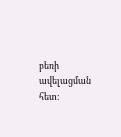բեռի ավելացման հետ։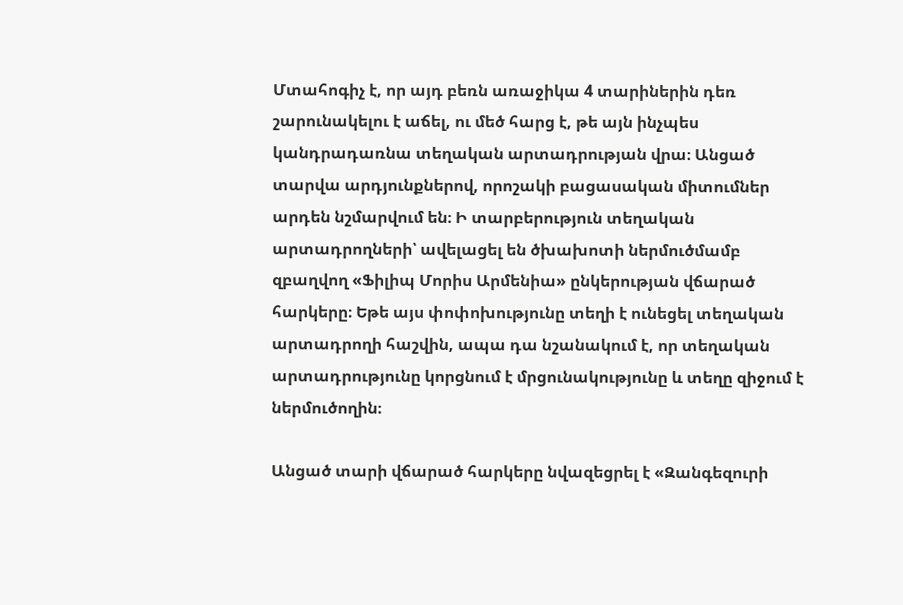Մտահոգիչ է, որ այդ բեռն առաջիկա 4 տարիներին դեռ շարունակելու է աճել, ու մեծ հարց է, թե այն ինչպես կանդրադառնա տեղական արտադրության վրա։ Անցած տարվա արդյունքներով, որոշակի բացասական միտումներ արդեն նշմարվում են։ Ի տարբերություն տեղական արտադրողների՝ ավելացել են ծխախոտի ներմուծմամբ զբաղվող «Ֆիլիպ Մորիս Արմենիա» ընկերության վճարած հարկերը։ Եթե այս փոփոխությունը տեղի է ունեցել տեղական արտադրողի հաշվին, ապա դա նշանակում է, որ տեղական արտադրությունը կորցնում է մրցունակությունը և տեղը զիջում է ներմուծողին։

Անցած տարի վճարած հարկերը նվազեցրել է «Զանգեզուրի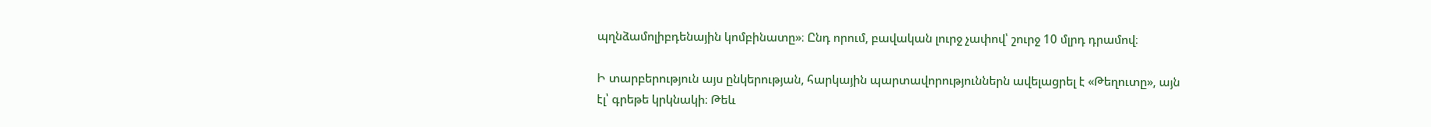պղնձամոլիբդենային կոմբինատը»։ Ընդ որում, բավական լուրջ չափով՝ շուրջ 10 մլրդ դրամով։

Ի տարբերություն այս ընկերության, հարկային պարտավորություններն ավելացրել է «Թեղուտը», այն էլ՝ գրեթե կրկնակի։ Թեև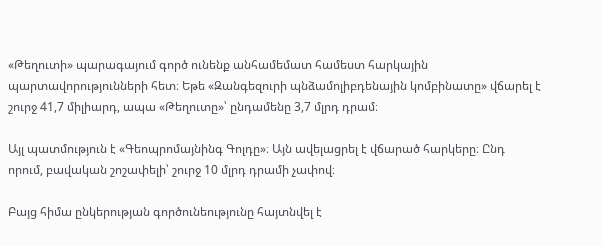«Թեղուտի» պարագայում գործ ունենք անհամեմատ համեստ հարկային պարտավորությունների հետ։ Եթե «Զանգեզուրի պնձամոլիբդենային կոմբինատը» վճարել է շուրջ 41,7 միլիարդ, ապա «Թեղուտը»՝ ընդամենը 3,7 մլրդ դրամ։

Այլ պատմություն է «Գեոպրոմայնինգ Գոլդը»։ Այն ավելացրել է վճարած հարկերը։ Ընդ որում, բավական շոշափելի՝ շուրջ 10 մլրդ դրամի չափով։

Բայց հիմա ընկերության գործունեությունը հայտնվել է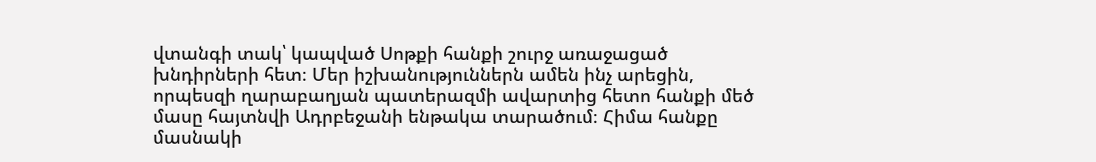վտանգի տակ՝ կապված Սոթքի հանքի շուրջ առաջացած խնդիրների հետ։ Մեր իշխանություններն ամեն ինչ արեցին, որպեսզի ղարաբաղյան պատերազմի ավարտից հետո հանքի մեծ մասը հայտնվի Ադրբեջանի ենթակա տարածում։ Հիմա հանքը մասնակի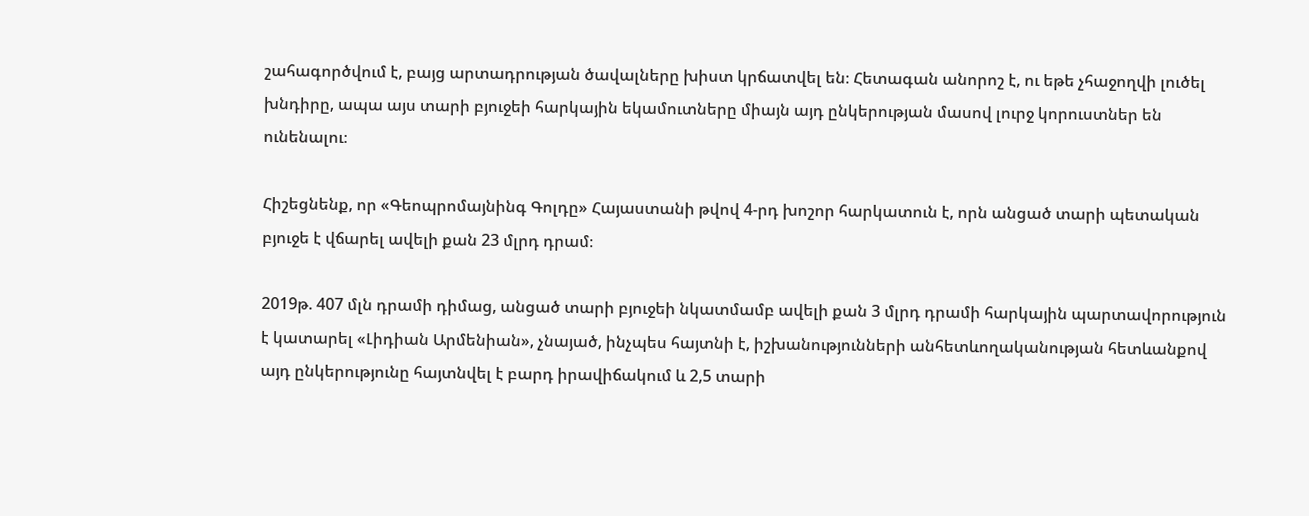շահագործվում է, բայց արտադրության ծավալները խիստ կրճատվել են։ Հետագան անորոշ է, ու եթե չհաջողվի լուծել խնդիրը, ապա այս տարի բյուջեի հարկային եկամուտները միայն այդ ընկերության մասով լուրջ կորուստներ են ունենալու։

Հիշեցնենք, որ «Գեոպրոմայնինգ Գոլդը» Հայաստանի թվով 4-րդ խոշոր հարկատուն է, որն անցած տարի պետական բյուջե է վճարել ավելի քան 23 մլրդ դրամ։

2019թ. 407 մլն դրամի դիմաց, անցած տարի բյուջեի նկատմամբ ավելի քան 3 մլրդ դրամի հարկային պարտավորություն է կատարել «Լիդիան Արմենիան», չնայած, ինչպես հայտնի է, իշխանությունների անհետևողականության հետևանքով այդ ընկերությունը հայտնվել է բարդ իրավիճակում և 2,5 տարի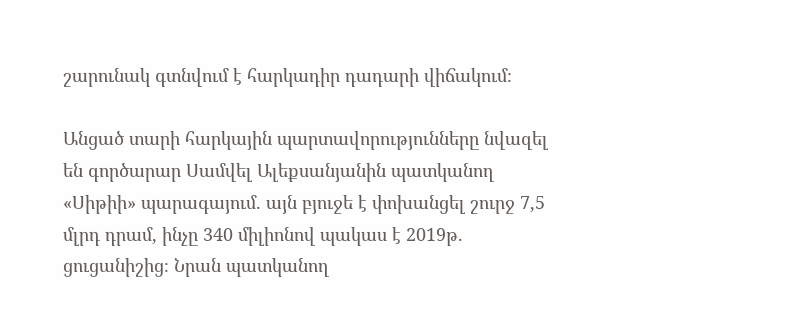շարունակ գտնվում է հարկադիր դադարի վիճակում։

Անցած տարի հարկային պարտավորությունները նվազել են գործարար Սամվել Ալեքսանյանին պատկանող «Սիթիի» պարագայում. այն բյուջե է փոխանցել շուրջ 7,5 մլրդ դրամ, ինչը 340 միլիոնով պակաս է 2019թ. ցուցանիշից։ Նրան պատկանող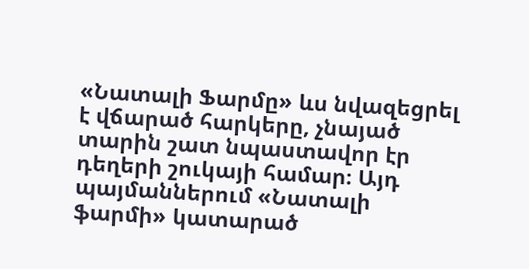«Նատալի Ֆարմը» ևս նվազեցրել է վճարած հարկերը, չնայած տարին շատ նպաստավոր էր դեղերի շուկայի համար։ Այդ պայմաններում «Նատալի ֆարմի» կատարած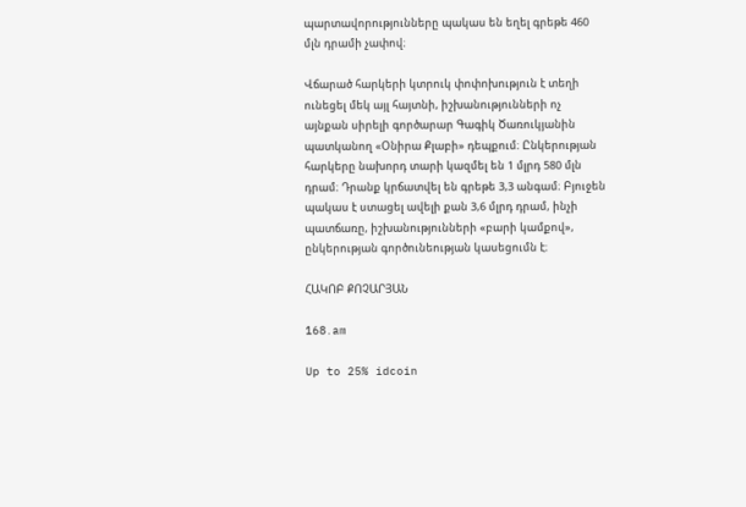պարտավորությունները պակաս են եղել գրեթե 460 մլն դրամի չափով։

Վճարած հարկերի կտրուկ փոփոխություն է տեղի ունեցել մեկ այլ հայտնի, իշխանությունների ոչ այնքան սիրելի գործարար Գագիկ Ծառուկյանին պատկանող «Օնիրա Քլաբի» դեպքում։ Ընկերության հարկերը նախորդ տարի կազմել են 1 մլրդ 580 մլն դրամ։ Դրանք կրճատվել են գրեթե 3,3 անգամ։ Բյուջեն պակաս է ստացել ավելի քան 3,6 մլրդ դրամ, ինչի պատճառը, իշխանությունների «բարի կամքով», ընկերության գործունեության կասեցումն է։

ՀԱԿՈԲ ՔՈՉԱՐՅԱՆ

168․am

Up to 25% idcoin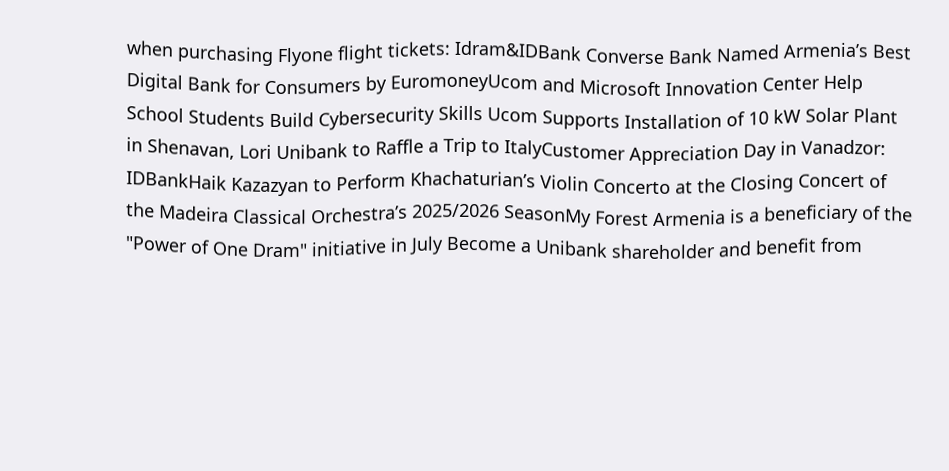when purchasing Flyone flight tickets: Idram&IDBank Converse Bank Named Armenia’s Best Digital Bank for Consumers by EuromoneyUcom and Microsoft Innovation Center Help School Students Build Cybersecurity Skills Ucom Supports Installation of 10 kW Solar Plant in Shenavan, Lori Unibank to Raffle a Trip to ItalyCustomer Appreciation Day in Vanadzor: IDBankHaik Kazazyan to Perform Khachaturian’s Violin Concerto at the Closing Concert of the Madeira Classical Orchestra’s 2025/2026 SeasonMy Forest Armenia is a beneficiary of the "Power of One Dram" initiative in July Become a Unibank shareholder and benefit from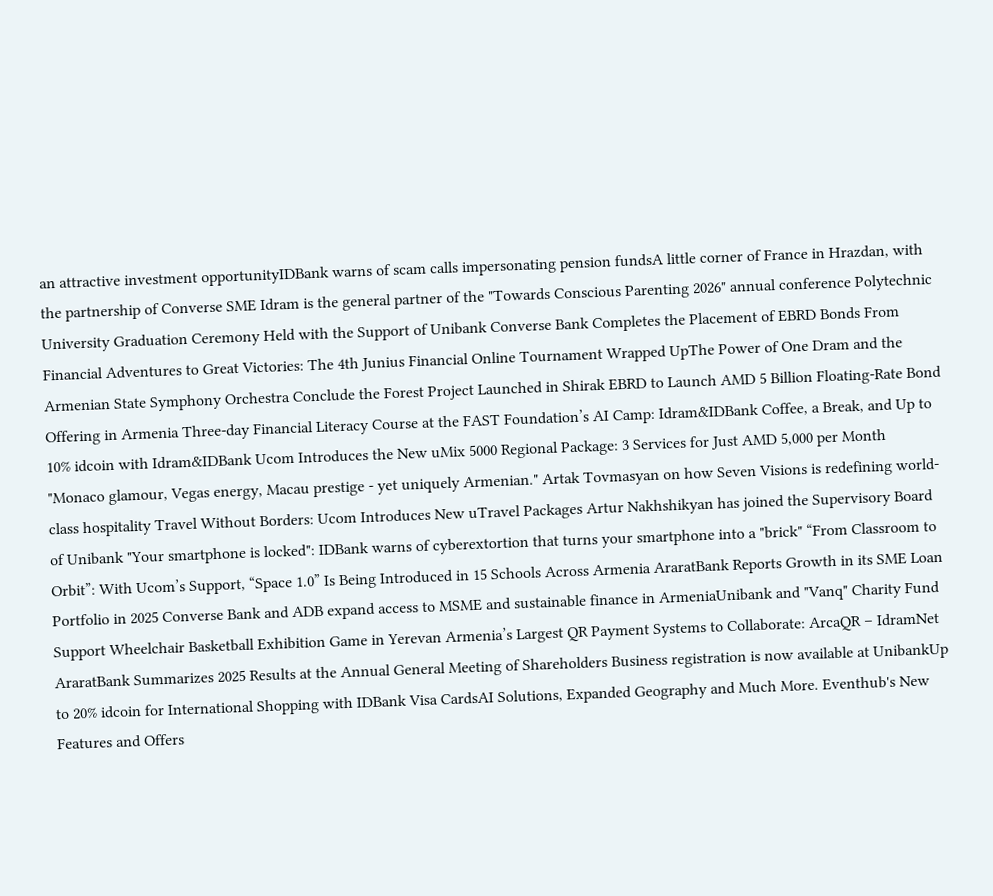an attractive investment opportunityIDBank warns of scam calls impersonating pension fundsA little corner of France in Hrazdan, with the partnership of Converse SME Idram is the general partner of the "Towards Conscious Parenting 2026" annual conference Polytechnic University Graduation Ceremony Held with the Support of Unibank Converse Bank Completes the Placement of EBRD Bonds From Financial Adventures to Great Victories: The 4th Junius Financial Online Tournament Wrapped UpThe Power of One Dram and the Armenian State Symphony Orchestra Conclude the Forest Project Launched in Shirak EBRD to Launch AMD 5 Billion Floating-Rate Bond Offering in Armenia Three-day Financial Literacy Course at the FAST Foundation’s AI Camp: Idram&IDBank Coffee, a Break, and Up to 10% idcoin with Idram&IDBank Ucom Introduces the New uMix 5000 Regional Package: 3 Services for Just AMD 5,000 per Month "Monaco glamour, Vegas energy, Macau prestige - yet uniquely Armenian." Artak Tovmasyan on how Seven Visions is redefining world-class hospitality Travel Without Borders: Ucom Introduces New uTravel Packages Artur Nakhshikyan has joined the Supervisory Board of Unibank "Your smartphone is locked": IDBank warns of cyberextortion that turns your smartphone into a "brick" “From Classroom to Orbit”: With Ucom’s Support, “Space 1.0” Is Being Introduced in 15 Schools Across Armenia AraratBank Reports Growth in its SME Loan Portfolio in 2025 Converse Bank and ADB expand access to MSME and sustainable finance in ArmeniaUnibank and "Vanq" Charity Fund Support Wheelchair Basketball Exhibition Game in Yerevan Armenia’s Largest QR Payment Systems to Collaborate: ArcaQR – IdramNet AraratBank Summarizes 2025 Results at the Annual General Meeting of Shareholders Business registration is now available at UnibankUp to 20% idcoin for International Shopping with IDBank Visa CardsAI Solutions, Expanded Geography and Much More. Eventhub's New Features and Offers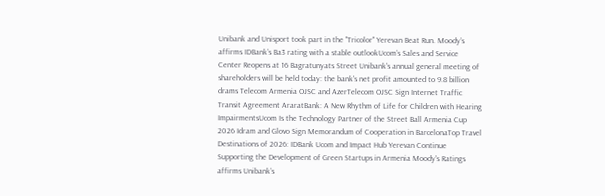Unibank and Unisport took part in the "Tricolor" Yerevan Beat Run. Moody’s affirms IDBank’s Ba3 rating with a stable outlookUcom’s Sales and Service Center Reopens at 16 Bagratunyats Street Unibank's annual general meeting of shareholders will be held today: the bank's net profit amounted to 9.8 billion drams Telecom Armenia OJSC and AzerTelecom OJSC Sign Internet Traffic Transit Agreement AraratBank: A New Rhythm of Life for Children with Hearing ImpairmentsUcom Is the Technology Partner of the Street Ball Armenia Cup 2026 Idram and Glovo Sign Memorandum of Cooperation in BarcelonaTop Travel Destinations of 2026: IDBank Ucom and Impact Hub Yerevan Continue Supporting the Development of Green Startups in Armenia Moody's Ratings affirms Unibank’s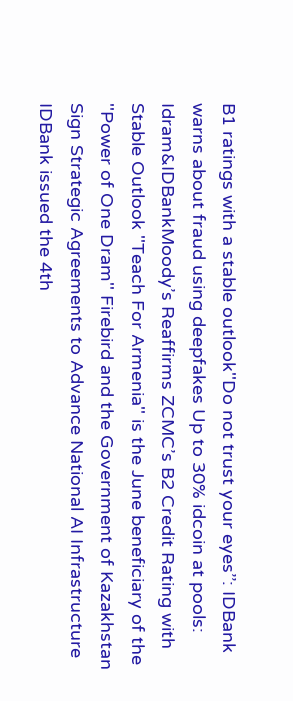B1 ratings with a stable outlook''Do not trust your eyes’’: IDBank warns about fraud using deepfakes Up to 30% idcoin at pools: Idram&IDBankMoody’s Reaffirms ZCMC’s B2 Credit Rating with Stable Outlook ''Teach For Armenia'' is the June beneficiary of the ''Power of One Dram'' Firebird and the Government of Kazakhstan Sign Strategic Agreements to Advance National AI Infrastructure IDBank issued the 4th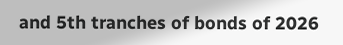and 5th tranches of bonds of 2026